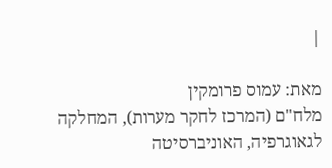|

מאת: עמוס פרומקין
מלח"ם (המרכז לחקר מערות), המחלקה לגאוגרפיה, האוניברסיטה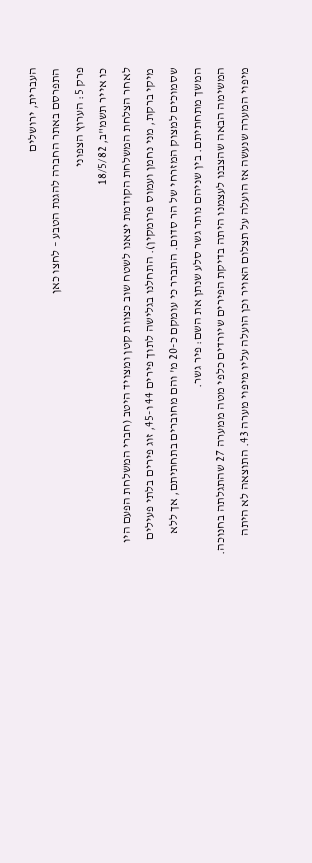העברית, ירושלים
התפרסם באתר החברה להגנת הטבע – לחצו כאן
פרק 5: הערוץ הצפוני
כו אייר תשמ"ב, 18/5/82
לאחר הצלחת המשלחת הקודמת יצאנו לשטח שוב כצוות קטן ומצויד היטב (חברי המשלחת הפעם היו מיקי ברקת, מני נחמן ועמוס פרומקין). התחלנו בגלישה לתוך פירים 44 ו-45, זוג פירים בלתי פעילים שסמוכים למצוק המזרחי של הר סדום. התברר כי עומקם כ-20 מ' והם מחוברים בתחתיתם, אך ללא המשך מתחתיתם. בין שניהם נותר גשר סלע שנתן את השם: פיר גשר.
המשימה הבאה שהצבנו לעצמנו היתה בדיקת הפירים שיורדים כלפי מטה ממערה 27 שהתגלתה בחנוכה. מיפוי המערה שנעשה אז הועלה על תצלום האויר וכן הועלה עליו מיפוי מערה 43. התוצאה לא היתה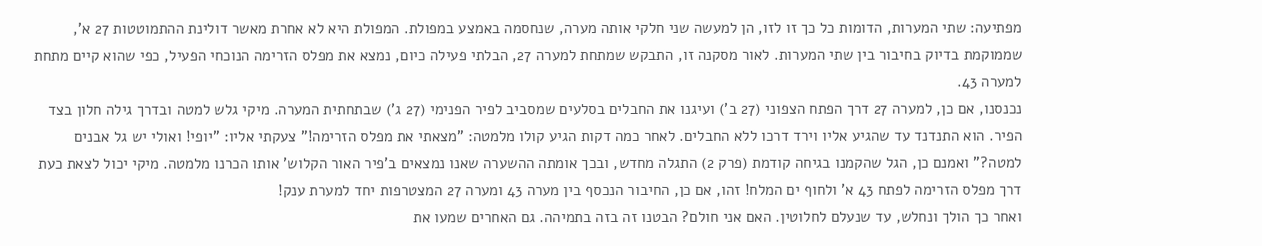מפתיעה: שתי המערות, הדומות כל כך זו לזו, הן למעשה שני חלקי אותה מערה, שנחסמה באמצע במפולת. המפולת היא לא אחרת מאשר דולינת ההתמוטטות 27 א', שממוקמת בדיוק בחיבור בין שתי המערות. לאור מסקנה זו, התבקש שמתחת למערה 27, הבלתי פעילה כיום, נמצא את מפלס הזרימה הנוכחי הפעיל, כפי שהוא קיים מתחת למערה 43.
נכנסנו, אם כן, למערה 27 דרך הפתח הצפוני (27 ב') ועיגנו את החבלים בסלעים שמסביב לפיר הפנימי (27 ג') שבתחתית המערה. מיקי גלש למטה ובדרך גילה חלון בצד הפיר. הוא התנדנד עד שהגיע אליו וירד דרכו ללא החבלים. לאחר כמה דקות הגיע קולו מלמטה: "מצאתי את מפלס הזרימה!" צעקתי אליו: "יופי! ואולי יש גל אבנים למטה?" ואמנם כן, הגל שהקמנו בגיחה קודמת (פרק 2) התגלה מחדש, ובכך אומתה ההשערה שאנו נמצאים ב'פיר האור הקלוש' אותו הכרנו מלמטה. מיקי יכול לצאת כעת דרך מפלס הזרימה לפתח 43 א' ולחוף ים המלח! זהו, אם כן, החיבור הנכסף בין מערה 43 ומערה 27 המצטרפות יחד למערת ענק!
ואחר כך הולך ונחלש, עד שנעלם לחלוטין. האם אני חולם? הבטנו זה בזה בתמיהה. גם האחרים שמעו את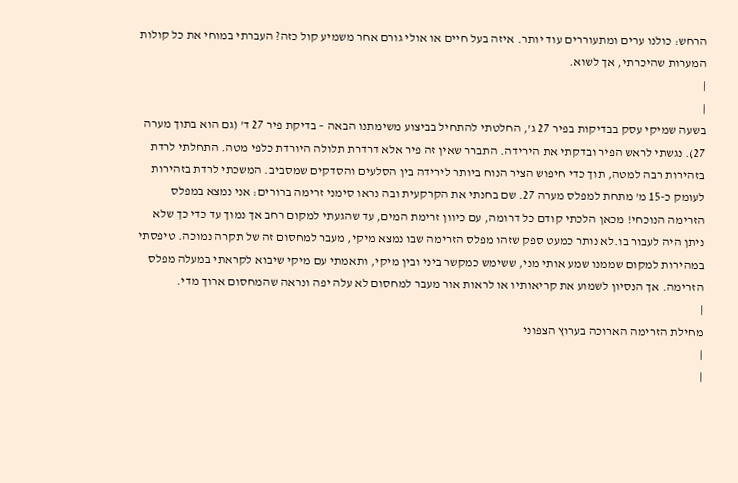הרחש: כולנו ערים ומתעוררים עוד יותר. איזה בעל חיים או אולי גורם אחר משמיע קול כזה? העברתי במוחי את כל קולות המערות שהיכרתי, אך לשוא.
|
|
בשעה שמיקי עסק בבדיקות בפיר 27 ג', החלטתי להתחיל בביצוע משימתנו הבאה – בדיקת פיר 27 ד' (גם הוא בתוך מערה 27). נגשתי לראש הפיר ובדקתי את הירידה. התברר שאין זה פיר אלא דרדרת תלולה היורדת כלפי מטה. התחלתי לרדת בזהירות רבה למטה, תוך כדי חיפוש הציר הנוח ביותר לירידה בין הסלעים והסדקים שמסביב. המשכתי לרדת בזהירות לעומק כ-15 מ' מתחת למפלס מערה 27. שם בחנתי את הקרקעית ובה נראו סימני זרימה ברורים: אני נמצא במפלס הזרימה הנוכחי! מכאן הלכתי קודם כל דרומה, עם כיוון זרימת המים, עד שהגעתי למקום רחב אך נמוך עד כדי כך שלא ניתן היה לעבור בו.לא נותר כמעט ספק שזהו מפלס הזרימה שבו נמצא מיקי, מעבר למחסום זה של תקרה נמוכה. טיפסתי במהירות למקום שממנו שמע אותי מני, ששימש כמקשר ביני ובין מיקי, ותאמתי עם מיקי שיבוא לקראתי במעלה מפלס הזרימה. אך הנסיון לשמוע את קריאותיו או לראות אור מעבר למחסום לא עלה יפה ונראה שהמחסום ארוך מדי.
|
מחילת הזרימה הארוכה בערוץ הצפוני
|
|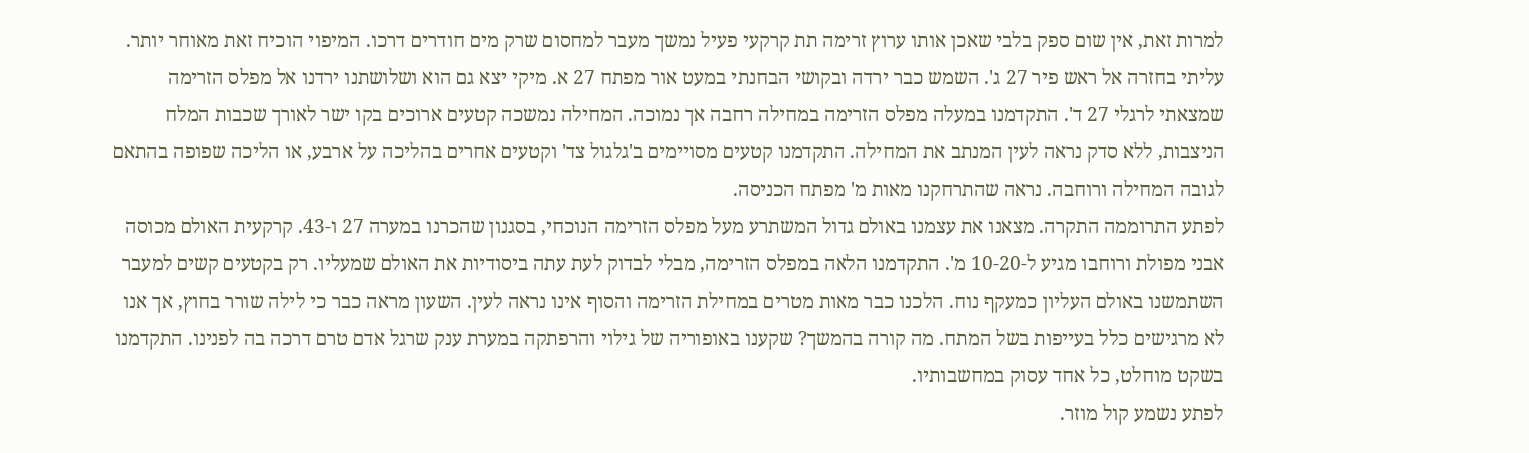למרות זאת, אין שום ספק בלבי שאכן אותו ערוץ זרימה תת קרקעי פעיל נמשך מעבר למחסום שרק מים חודרים דרכו. המיפוי הוכיח זאת מאוחר יותר. עליתי בחזרה אל ראש פיר 27 ג'. השמש כבר ירדה ובקושי הבחנתי במעט אור מפתח 27 א. מיקי יצא גם הוא ושלושתנו ירדנו אל מפלס הזרימה שמצאתי לרגלי 27 ד'. התקדמנו במעלה מפלס הזרימה במחילה רחבה אך נמוכה. המחילה נמשכה קטעים ארוכים בקו ישר לאורך שכבות המלח הניצבות, ללא סדק נראה לעין המנתב את המחילה. התקדמנו קטעים מסויימים ב'גלגול צד' וקטעים אחרים בהליכה על ארבע, או הליכה שפופה בהתאם לגובה המחילה ורוחבה. נראה שהתרחקנו מאות מ' מפתח הכניסה.
לפתע התרוממה התקרה. מצאנו את עצמנו באולם גדול המשתרע מעל מפלס הזרימה הנוכחי, בסגנון שהכרנו במערה 27 ו-43. קרקעית האולם מכוסה אבני מפולת ורוחבו מגיע ל-10-20 מ'. התקדמנו הלאה במפלס הזרימה, מבלי לבדוק לעת עתה ביסודיות את האולם שמעליו. רק בקטעים קשים למעבר השתמשנו באולם העליון כמעקף נוח. הלכנו כבר מאות מטרים במחילת הזרימה והסוף אינו נראה לעין. השעון מראה כבר כי לילה שורר בחוץ, אך אנו לא מרגישים כלל בעייפות בשל המתח. מה קורה בהמשך? שקענו באופוריה של גילוי והרפתקה במערת ענק שרגל אדם טרם דרכה בה לפנינו. התקדמנו בשקט מוחלט, כל אחד עסוק במחשבותיו.
לפתע נשמע קול מוזר.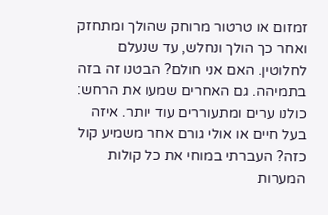זמזום או טרטור מרוחק שהולך ומתחזק ואחר כך הולך ונחלש, עד שנעלם לחלוטין. האם אני חולם? הבטנו זה בזה בתמיהה. גם האחרים שמעו את הרחש: כולנו ערים ומתעוררים עוד יותר. איזה בעל חיים או אולי גורם אחר משמיע קול כזה? העברתי במוחי את כל קולות המערות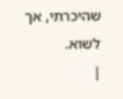שהיכרתי, אך לשוא.
|